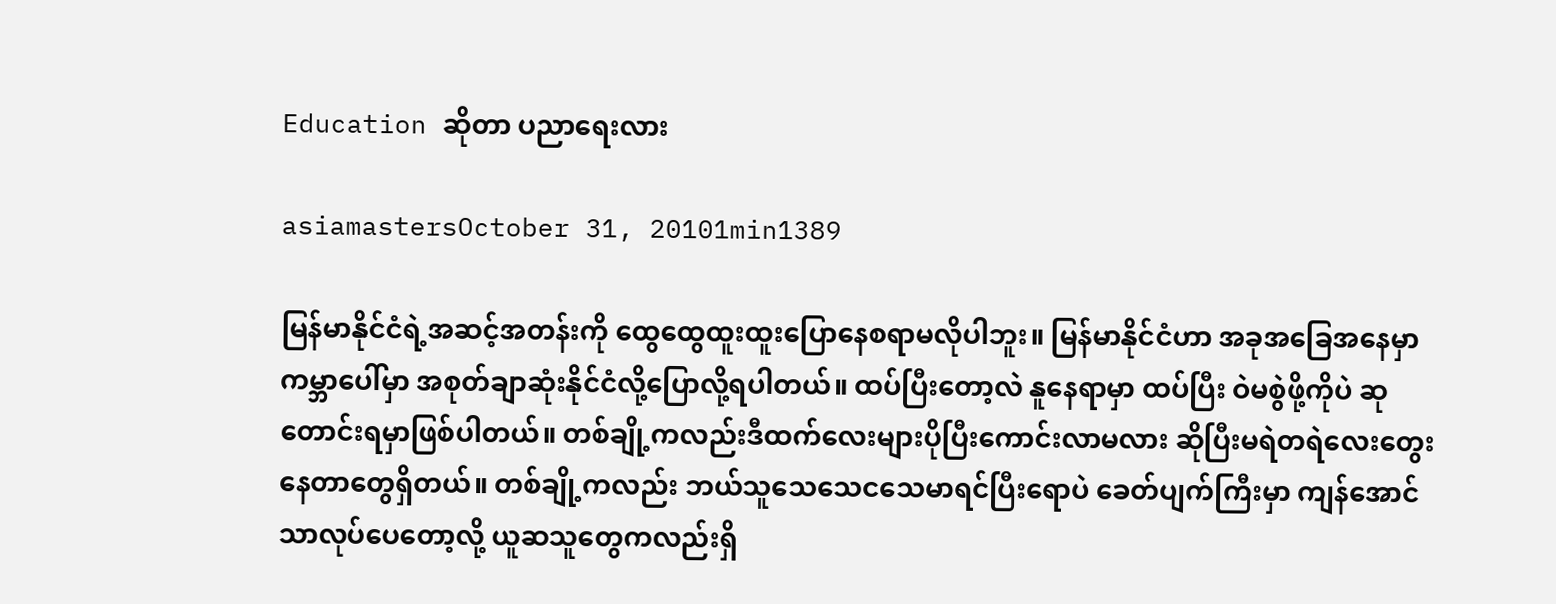Education ဆိုတာ ပညာရေးလား

asiamastersOctober 31, 20101min1389

မြန်မာနိုင်ငံရဲ့အဆင့်အတန်းကို ထွေထွေထူးထူးပြောနေစရာမလိုပါဘူး။ မြန်မာနိုင်ငံဟာ အခုအခြေအနေမှာ ကမ္ဘာပေါ်မှာ အစုတ်ချာဆုံးနိုင်ငံလို့ပြောလို့ရပါတယ်။ ထပ်ပြီးတော့လဲ နူနေရာမှာ ထပ်ပြီး ဝဲမစွဲဖို့ကိုပဲ ဆုတောင်းရမှာဖြစ်ပါတယ်။ တစ်ချို့ကလည်းဒီထက်လေးများပိုပြီးကောင်းလာမလား ဆိုပြီးမရဲတရဲလေးတွေးနေတာတွေရှိတယ်။ တစ်ချို့ကလည်း ဘယ်သူသေသေငသေမာရင်ပြီးရောပဲ ခေတ်ပျက်ကြီးမှာ ကျန်အောင်သာလုပ်ပေတော့လို့ ယူဆသူတွေကလည်းရှိ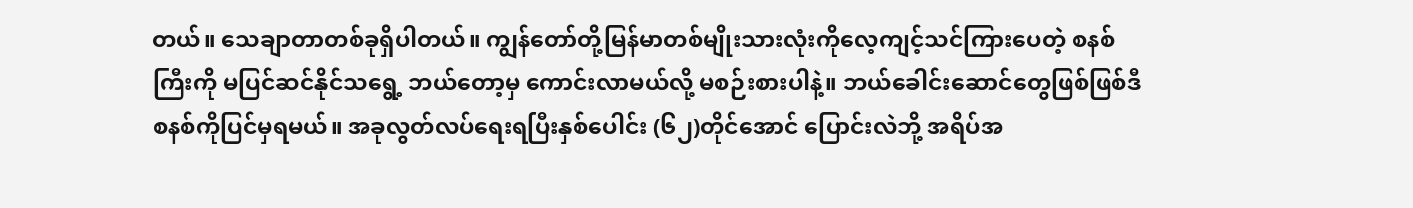တယ်။ သေချာတာတစ်ခုရှိပါတယ်။ ကျွန်တော်တို့မြန်မာတစ်မျိုးသားလုံးကိုလေ့ကျင့်သင်ကြားပေတဲ့ စနစ်ကြီးကို မပြင်ဆင်နိုင်သရွေ့ ဘယ်တော့မှ ကောင်းလာမယ်လို့ မစဉ်းစားပါနဲ့။ ဘယ်ခေါင်းဆောင်တွေဖြစ်ဖြစ်ဒီစနစ်ကိုပြင်မှရမယ်။ အခုလွတ်လပ်ရေးရပြီးနှစ်ပေါင်း (၆၂)တိုင်အောင် ပြောင်းလဲဘို့ အရိပ်အ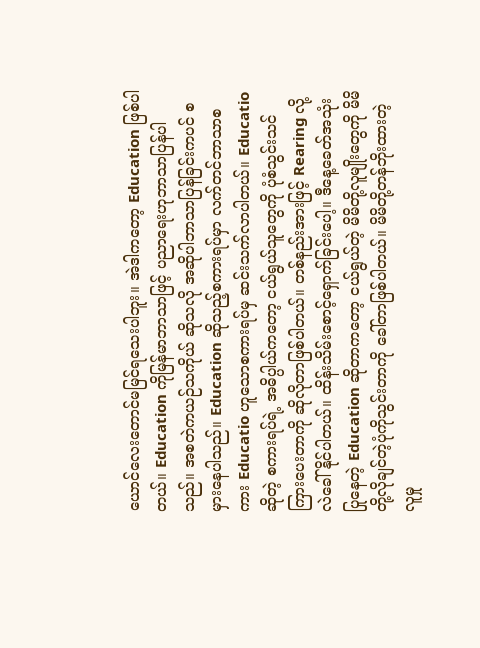ယောင်လေးတောင်မမြင်ရသေးပါဘူး။ အဲဒါကတော့ Education ဖြစ်ပါတယ်။ Education ကိုမြန်မာဘာသာဖြင့် ပညာရေးဟုဘာသာပြန်ပါသည်။ အစတဲကယဉ်သကိုယ် ဆိုသလို အဆိုပါဘာသာပြန်ခြင်းကပင် စမှားနေပါသည်။ Education ဆိုသည့်စကားရပ်မှာ လက်တင်ဘာသာစကား Educatio ဟူသောစကားရပ်မှ ဆင်းသက်လာပါတယ်။ Educatio ဆိုတဲ့ စကားရပ်ရဲ့ အဓိပ္ပါယ်ကတော့ ငယ်ရွယ်သူတွေကို ပုံစံသွင်းသင်ကြားပေးတာကို ဆိုလိုတာဖြစ်ပါတယ်။ တစ်နည်းအားဖြင့် Rearing လို့လဲခေါ်နိုင်ပါတယ်။ ထိန်းသိမ်းစောင့်ရှောက်ခြင်းပေါ့။ ဒီနေ့ခေတ်အသုံးပြုနေတဲ့ Education ဆိုတာကတော့ ငယ်ရွယ်တဲ့ မိမိတို့လူမျိုးတွေကို မိမိတို့လိုချင်တဲ့ပုံကိုသွင်းတာကို ခေါ်တာဖြစ်ပါတယ်။ မိမိတို့တန်ဘိုးထားတဲ့ လူမှု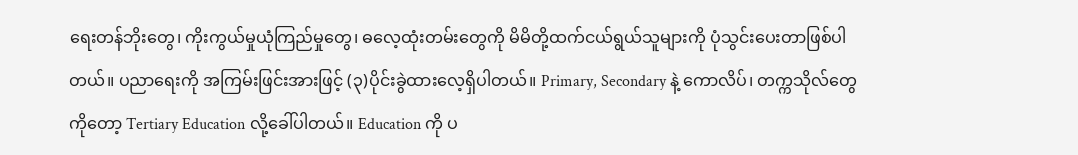ရေးတန်ဘိုးတွေ၊ ကိုးကွယ်မှုယုံကြည်မှုတွေ၊ ဓလေ့ထုံးတမ်းတွေကို မိမိတို့ထက်ငယ်ရွယ်သူများကို ပုံသွင်းပေးတာဖြစ်ပါတယ်။ ပညာရေးကို အကြမ်းဖြင်းအားဖြင့် (၃)ပိုင်းခွဲထားလေ့ရှိပါတယ်။ Primary, Secondary နဲ့ ကောလိပ်၊ တက္ကသိုလ်တွေကိုတော့ Tertiary Education လို့ခေါ်ပါတယ်။ Education ကို ပ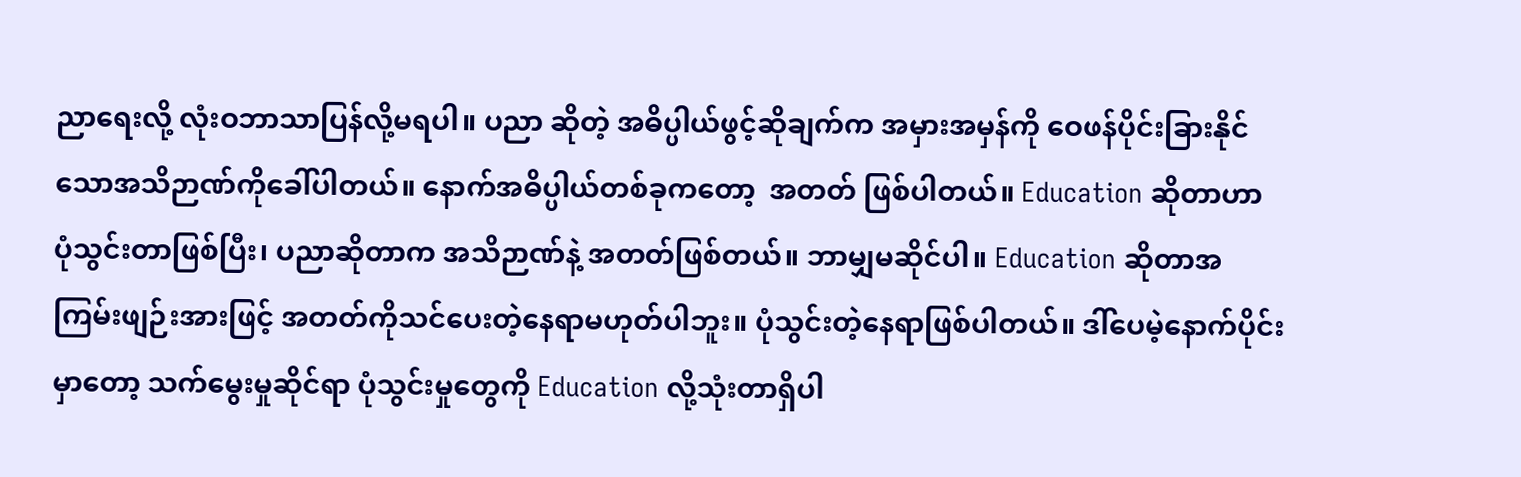ညာရေးလို့ လုံးဝဘာသာပြန်လို့မရပါ။ ပညာ ဆိုတဲ့ အဓိပ္ပါယ်ဖွင့်ဆိုချက်က အမှားအမှန်ကို ဝေဖန်ပိုင်းခြားနိုင်သောအသိဉာဏ်ကိုခေါ်ပါတယ်။ နောက်အဓိပ္ပါယ်တစ်ခုကတော့  အတတ် ဖြစ်ပါတယ်။ Education ဆိုတာဟာ ပုံသွင်းတာဖြစ်ပြီး၊ ပညာဆိုတာက အသိဉာဏ်နဲ့ အတတ်ဖြစ်တယ်။ ဘာမျှမဆိုင်ပါ။ Education ဆိုတာအကြမ်းဖျဉ်းအားဖြင့် အတတ်ကိုသင်ပေးတဲ့နေရာမဟုတ်ပါဘူး။ ပုံသွင်းတဲ့နေရာဖြစ်ပါတယ်။ ဒါ်ပေမဲ့နောက်ပိုင်းမှာတော့ သက်မွေးမှုဆိုင်ရာ ပုံသွင်းမှုတွေကို Education လို့သုံးတာရှိပါ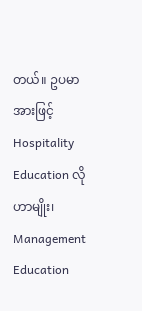တယ်။ ဥပမာအားဖြင့် Hospitality Education လိုဟာမျိုး၊ Management Education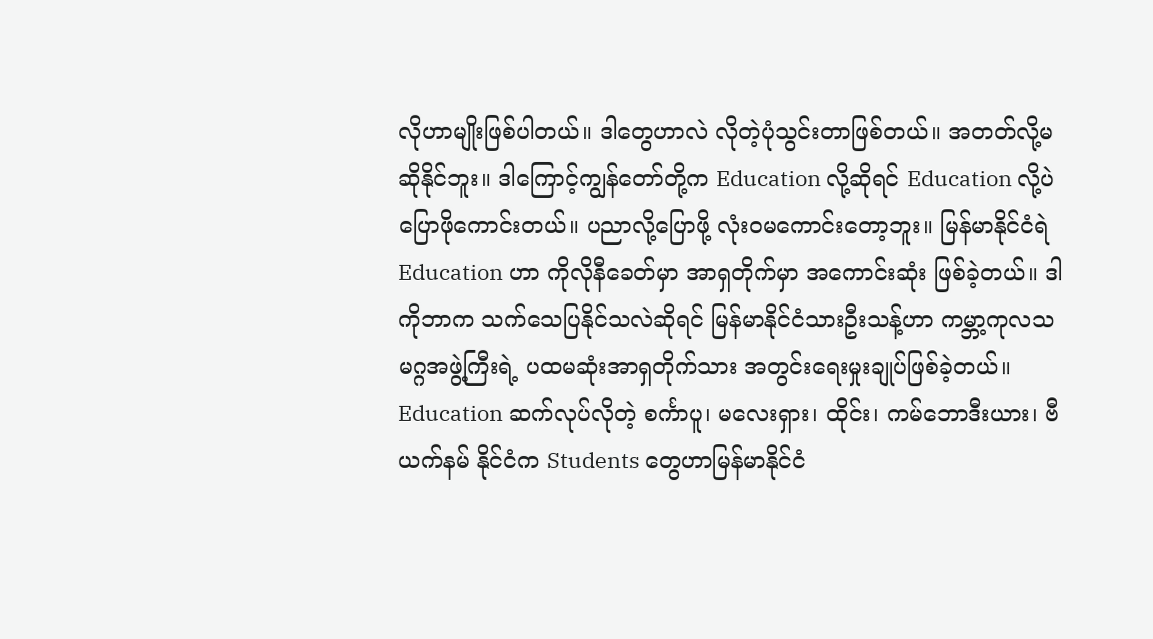လိုဟာမျိုးဖြစ်ပါတယ်။ ဒါတွေဟာလဲ လိုတဲ့ပုံသွင်းတာဖြစ်တယ်။ အတတ်လို့မဆိုနိုင်ဘူး။ ဒါကြောင့်ကျွန်တော်တို့က Education လို့ဆိုရင် Education လို့ပဲပြောဖိုကောင်းတယ်။ ပညာလို့ပြောဖို့ လုံးဝမကောင်းတော့ဘူး။ မြန်မာနိုင်ငံရဲ Education ဟာ ကိုလိုနီခေတ်မှာ အာရှတိုက်မှာ အကောင်းဆုံး ဖြစ်ခဲ့တယ်။ ဒါကိုဘာက သက်သေပြနိုင်သလဲဆိုရင် မြန်မာနိုင်ငံသားဦးသန့်ဟာ ကမ္ဘာ့ကုလသမဂ္ဂအဖွဲ့ကြီးရဲ့ ပထမဆုံးအာရှတိုက်သား အတွင်းရေးမှုးချုပ်ဖြစ်ခဲ့တယ်။ Education ဆက်လုပ်လိုတဲ့ စင်္ကာပူ၊ မလေးရှား၊ ထိုင်း၊ ကမ်ဘောဒီးယား၊ ဗီယက်နမ် နိုင်ငံက Students တွေဟာမြန်မာနိုင်ငံ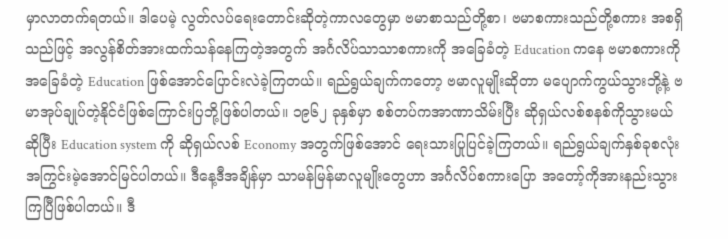မှာလာတက်ရတယ်။ ဒါပေမဲ့ လွတ်လပ်ရေးတောင်းဆိုတဲ့ကာလတွေမှာ ဗမာစာသည်တို့စာ၊ ဗမာစကားသည်တို့စကား အစရှိသည်ဖြင့် အလွန်စိတ်အားထက်သန်နေကြတဲ့အတွက် အင်္ဂလိပ်သာသာစကားကို အခြေခံတဲ့ Education ကနေ ဗမာစကားကို အခြေခံတဲ့ Education ဖြစ်အောင်ပြောင်းလဲခဲ့ကြတယ်။ ရည်ရွယ်ချက်ကတော့ ဗမာလူမျိုးဆိုတာ မပျောက်ကွယ်သွားဘို့နဲ့ ဗမာအုပ်ချုပ်တဲ့နိုင်ငံဖြစ်ကြောင်းပြဘို့ဖြစ်ပါတယ်။ ၁၉၆၂ ခုနှစ်မှာ စစ်တပ်ကအာဏာသိမ်းပြီး ဆိုရှယ်လစ်စနစ်ကိုသွားမယ်ဆိုပြီး Education system ကို ဆိုရှယ်လစ် Economy အတွက်ဖြစ်အောင် ရေးသားပြုပြင်ခဲ့ကြတယ်။ ရည်ရွယ်ချက်နှစ်ခုစလုံး အကြွင်းမဲ့အောင်မြင်ပါတယ်။ ဒီနေ့ဒီအချိန်မှာ သာမန်မြန်မာလူမျိုးတွေဟာ အင်္ဂလိပ်စကားပြော အတော့်ကိုအားနည်းသွားကြပြီဖြစ်ပါတယ်။ ဒီ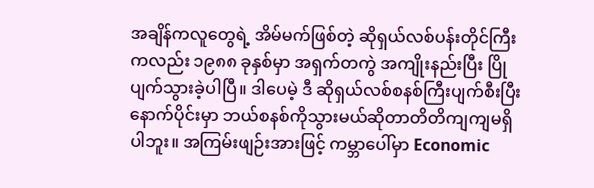အချိန်ကလူတွေရဲ့ အိမ်မက်ဖြစ်တဲ့ ဆိုရှယ်လစ်ပန်းတိုင်ကြီးကလည်း ၁၉၈၈ ခုနှစ်မှာ အရှက်တကွဲ အကျိုးနည်းပြီး ပြိုပျက်သွားခဲ့ပါပြီ။ ဒါပေမဲ့ ဒီ ဆိုရှယ်လစ်စနစ်ကြီးပျက်စီးပြီးနောက်ပိုင်းမှာ ဘယ်စနစ်ကိုသွားမယ်ဆိုတာတိတိကျကျမရှိပါဘူး။ အကြမ်းဖျဉ်းအားဖြင့် ကမ္ဘာပေါ်မှာ Economic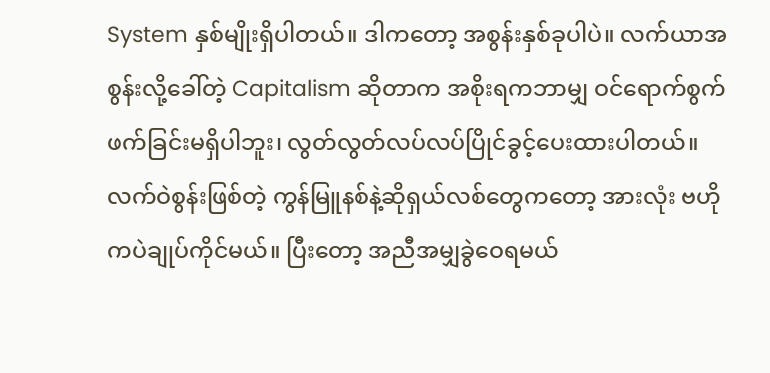System နှစ်မျိုးရှိပါတယ်။ ဒါကတော့ အစွန်းနှစ်ခုပါပဲ။ လက်ယာအစွန်းလို့ခေါ်တဲ့ Capitalism ဆိုတာက အစိုးရကဘာမျှ ဝင်ရောက်စွက်ဖက်ခြင်းမရှိပါဘူး၊ လွတ်လွတ်လပ်လပ်ပြိုင်ခွင့်ပေးထားပါတယ်။ လက်ဝဲစွန်းဖြစ်တဲ့ ကွန်မြူနစ်နဲ့ဆိုရှယ်လစ်တွေကတော့ အားလုံး ဗဟိုကပဲချုပ်ကိုင်မယ်။ ပြီးတော့ အညီအမျှခွဲဝေရမယ်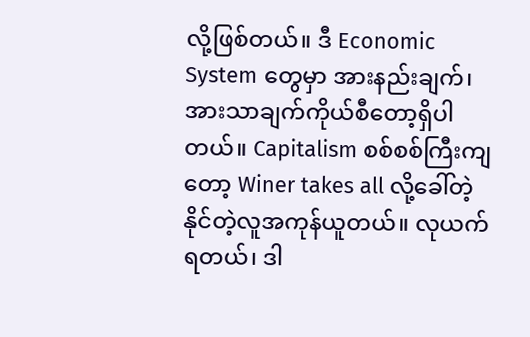လို့ဖြစ်တယ်။ ဒီ Economic System တွေမှာ အားနည်းချက်၊ အားသာချက်ကိုယ်စီတော့ရှိပါတယ်။ Capitalism စစ်စစ်ကြီးကျတော့ Winer takes all လို့ခေါ်တဲ့ နိုင်တဲ့လူအကုန်ယူတယ်။ လုယက်ရတယ်၊ ဒါ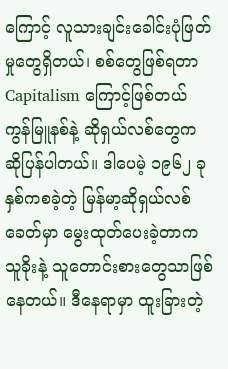ကြောင့် လူသားချင်းခေါင်းပုံဖြတ်မှုတွေရှိတယ်၊ စစ်တွေဖြစ်ရတာ Capitalism ကြောင့်ဖြစ်တယ် ကွန်မြူနစ်နဲ့ ဆိုရှယ်လစ်တွေက ဆိုပြန်ပါတယ်။ ဒါပေမဲ့ ၁၉၆၂ ခုနှစ်ကစခဲ့တဲ့ မြန်မာ့ဆိုရှယ်လစ်ခေတ်မှာ မွေးထုတ်ပေးခဲ့တာက သူခိုးနဲ့ သူတောင်းစားတွေသာဖြစ်နေတယ်။ ဒီနေရာမှာ ထူးခြားတဲ့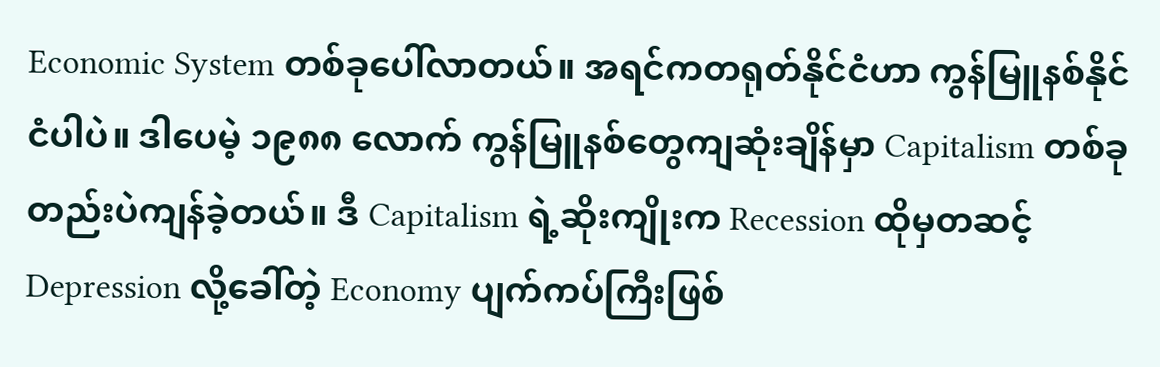Economic System တစ်ခုပေါ်လာတယ်။ အရင်ကတရုတ်နိုင်ငံဟာ ကွန်မြူနစ်နိုင်ငံပါပဲ။ ဒါပေမဲ့ ၁၉၈၈ လောက် ကွန်မြူနစ်တွေကျဆုံးချိန်မှာ Capitalism တစ်ခုတည်းပဲကျန်ခဲ့တယ်။ ဒီ Capitalism ရဲ့ဆိုးကျိုးက Recession ထိုမှတဆင့် Depression လို့ခေါ်တဲ့ Economy ပျက်ကပ်ကြီးဖြစ်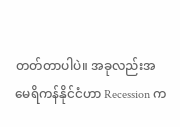တတ်တာပါပဲ။ အခုလည်းအမေရိကန်နိုင်ငံဟာ Recession က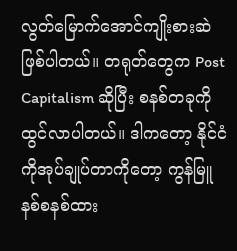လွတ်မြောက်အောင်ကျိုးစားဆဲဖြစ်ပါတယ်။ တရုတ်တွေက Post Capitalism ဆိုပြီး စနစ်တခုကိုထွင်လာပါတယ်။ ဒါကတော့ နိုင်ငံကိုအုပ်ချုပ်တာကိုတော့ ကွန်မြူနစ်စနစ်ထား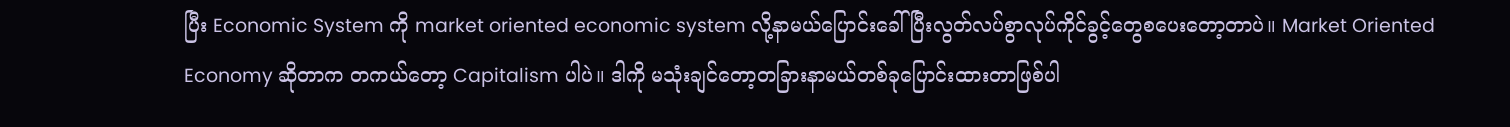ပြီး Economic System ကို market oriented economic system လို့နာမယ်ပြောင်းခေါ်ပြီးလွတ်လပ်စွာလုပ်ကိုင်ခွင့်တွေစပေးတော့တာပဲ။ Market Oriented Economy ဆိုတာက တကယ်တော့ Capitalism ပါပဲ။ ဒါကို မသုံးချင်တော့တခြားနာမယ်တစ်ခုပြောင်းထားတာဖြစ်ပါ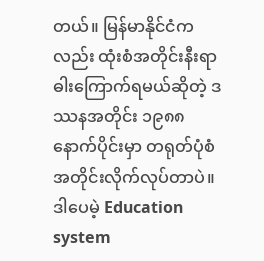တယ်။ မြန်မာနိုင်ငံကလည်း ထုံးစံအတိုင်းနီးရာဓါးကြောက်ရမယ်ဆိုတဲ့ ဒဿနအတိုင်း ၁၉၈၈ နောက်ပိုင်းမှာ တရုတ်ပုံစံအတိုင်းလိုက်လုပ်တာပဲ။ ဒါပေမဲ့ Education system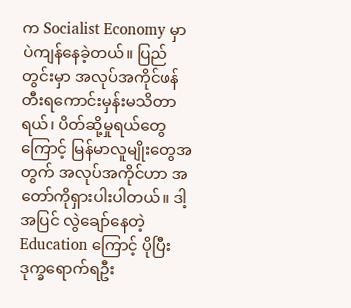က Socialist Economy မှာပဲကျန်နေခဲ့တယ်။ ပြည်တွင်းမှာ အလုပ်အကိုင်ဖန်တီးရကောင်းမှန်းမသိတာရယ်၊ ပိတ်ဆို့မှုရယ်တွေကြောင့် မြန်မာလူမျိုးတွေအတွက် အလုပ်အကိုင်ဟာ အတော်ကိုရှားပါးပါတယ်။ ဒါ့အပြင် လွဲချော်နေတဲ့ Education ကြောင့် ပိုပြီးဒုက္ခရောက်ရဦး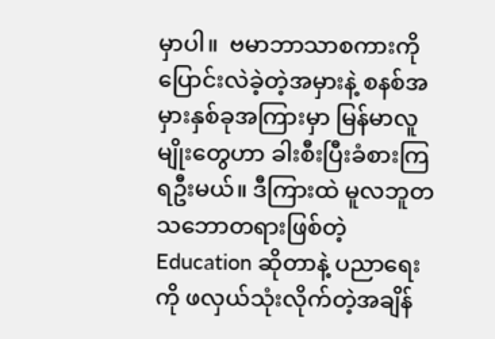မှာပါ။  ဗမာဘာသာစကားကိုပြောင်းလဲခဲ့တဲ့အမှားနဲ့ စနစ်အမှားနှစ်ခုအကြားမှာ မြန်မာလူမျိုးတွေဟာ ခါးစီးပြီးခံစားကြရဦးမယ်။ ဒီကြားထဲ မူလဘူတသဘောတရားဖြစ်တဲ့ Education ဆိုတာနဲ့ ပညာရေးကို ဖလှယ်သုံးလိုက်တဲ့အချိန်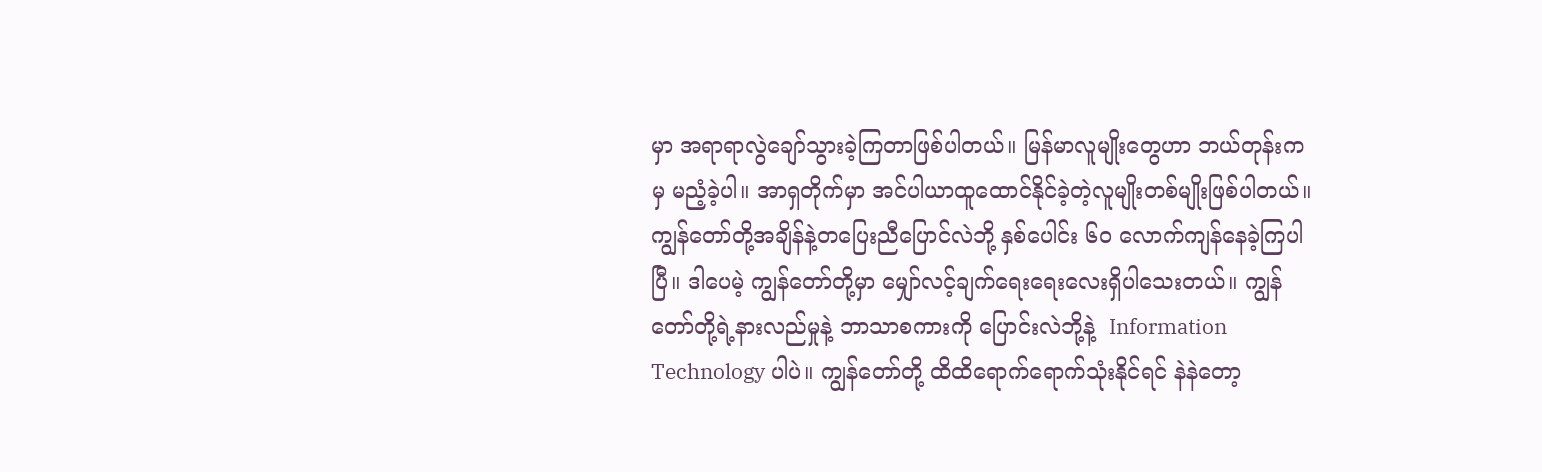မှာ အရာရာလွဲချော်သွားခဲ့ကြတာဖြစ်ပါတယ်။ မြန်မာလူမျိုးတွေဟာ ဘယ်တုန်းကမှ မညံ့ခဲ့ပါ။ အာရှတိုက်မှာ အင်ပါယာထူထောင်နိုင်ခဲ့တဲ့လူမျိုးတစ်မျိုးဖြစ်ပါတယ်။ ကျွန်တော်တို့အချိန်နဲ့တပြေးညီပြောင်လဲဘို့ နှစ်ပေါင်း ၆ဝ လောက်ကျန်နေခဲ့ကြပါပြီ။ ဒါပေမဲ့ ကျွန်တော်တို့မှာ မျှော်လင့်ချက်ရေးရေးလေးရှိပါသေးတယ်။ ကျွန်တော်တို့ရဲ့နားလည်မှုနဲ့ ဘာသာစကားကို ပြောင်းလဲဘို့နဲ့  Information Technology ပါပဲ။ ကျွန်တော်တို့ ထိထိရောက်ရောက်သုံးနိုင်ရင် နဲနဲတော့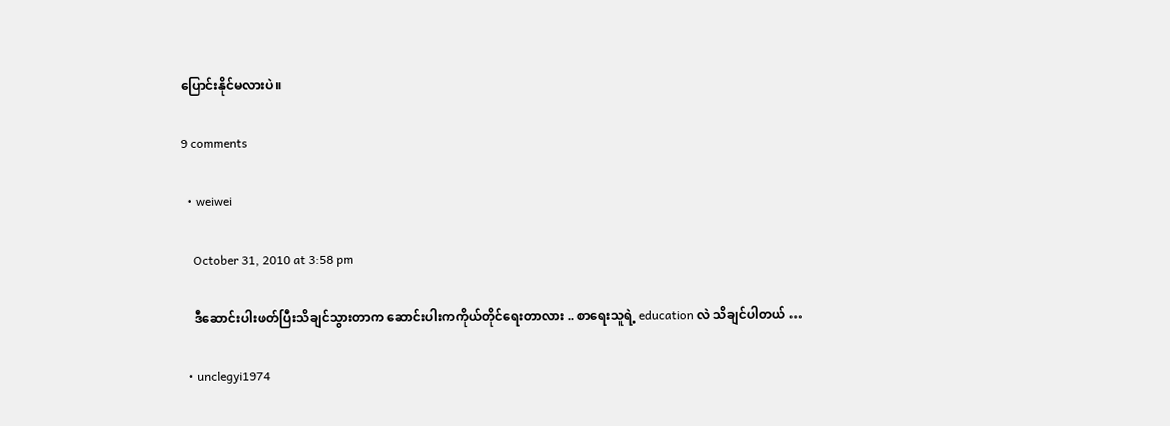ပြောင်းနိုင်မလားပဲ။

9 comments

  • weiwei

    October 31, 2010 at 3:58 pm

    ဒီဆောင်းပါးဖတ်ပြီးသိချင်သွားတာက ဆောင်းပါးကကိုယ်တိုင်ရေးတာလား .. စာရေးသူရဲ့ education လဲ သိချင်ပါတယ် …

  • unclegyi1974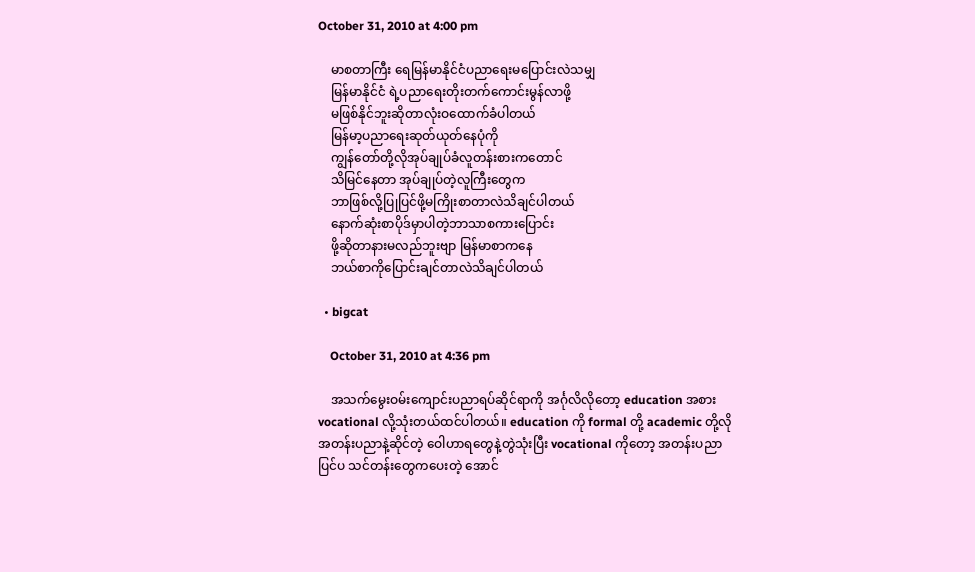October 31, 2010 at 4:00 pm

    မာစတာကြီး ရေမြန်မာနိုင်ငံပညာရေးမပြောင်းလဲသမျှ
    မြန်မာနိုင်ငံ ရဲ့ပညာရေးတိုးတက်ကောင်းမွန်လာဖို့
    မဖြစ်နိုင်ဘူးဆိုတာလုံးဝထောက်ခံပါတယ်
    မြန်မာ့ပညာရေးဆုတ်ယုတ်နေပုံကို
    ကျွန်တော်တို့လိုအုပ်ချုပ်ခံလူတန်းစားကတောင်
    သိမြင်နေတာ အုပ်ချုပ်တဲ့လူကြီးတွေက
    ဘာဖြစ်လို့ပြုပြင်ဖို့မကြိုးစာတာလဲသိချင်ပါတယ်
    နောက်ဆုံးစာပိုဒ်မှာပါတဲ့ဘာသာစကားပြောင်း
    ဖို့ဆိုတာနားမလည်ဘူးဗျာ မြန်မာစာကနေ
    ဘယ်စာကိုပြောင်းချင်တာလဲသိချင်ပါတယ်

  • bigcat

    October 31, 2010 at 4:36 pm

    အသက်မွေးဝမ်းကျောင်းပညာရပ်ဆိုင်ရာကို အင်္ဂုလိလိုတော့ education အစား vocational လို့သုံးတယ်ထင်ပါတယ်။ education ကို formal တို့ academic တို့လို အတန်းပညာနဲ့ဆိုင်တဲ့ ဝေါဟာရတွေနဲ့တွဲသုံးပြီး vocational ကိုတော့ အတန်းပညာပြင်ပ သင်တန်းတွေကပေးတဲ့ အောင်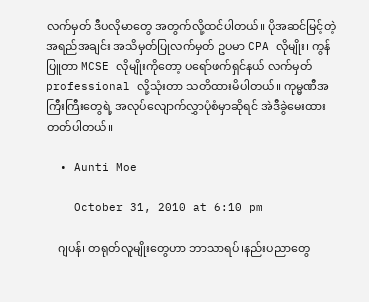လက်မှတ် ဒီပလိုမာတွေ အတွက်လို့ထင်ပါတယ်။ ပိုအဆင်မြင့်တဲ့ အရည်အချင်း အသိမှတ်ပြုလက်မှတ် ဥပမာ CPA လိုမျိုး၊ ကွန်ပြူတာ MCSE လိုမျိုးကိုတော့ ပရော်ဖက်ရှင်နယ် လက်မှတ် professional လို့သုံးတာ သတိထားမိပါတယ်။ ကုမ္မဏီအကြီးကြီးတွေရဲ့ အလုပ်လျောက်လွှာပုံစံမှာဆိုရင် အဲဒီခွဲမေးထားတတ်ပါတယ်။

  • Aunti Moe

    October 31, 2010 at 6:10 pm

    ဂျပန်၊ တရုတ်လူမျိုးတွေဟာ ဘာသာရပ်၊နည်းပညာတွေ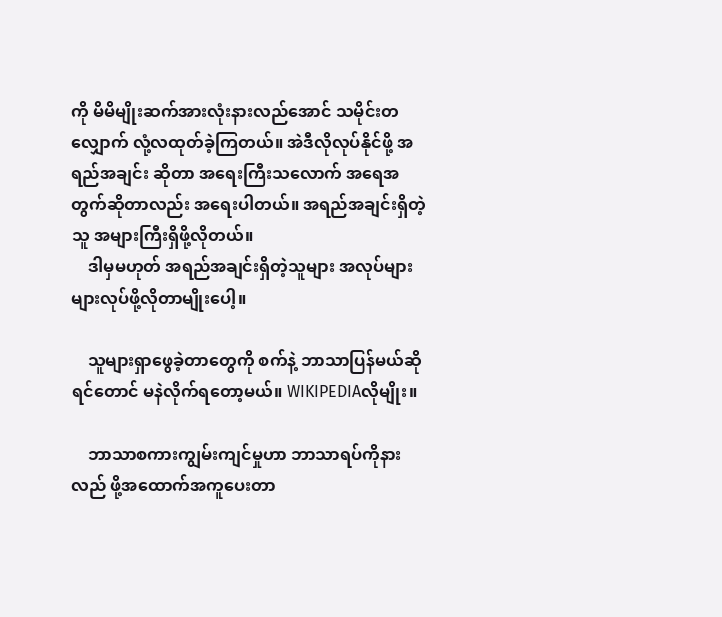ကို မိမိမျိုးဆက်အားလုံးနားလည်အောင် သမိုင်းတလျှောက် လုံ့လထုတ်ခဲ့ကြတယ်။ အဲဒီလိုလုပ်နိုင်ဖို့ အရည်အချင်း ဆိုတာ အရေးကြီးသလောက် အရေအတွက်ဆိုတာလည်း အရေးပါတယ်။ အရည်အချင်းရှိတဲ့သူ အများကြီးရှိဖို့လိုတယ်။
    ဒါမှမဟုတ် အရည်အချင်းရှိတဲ့သူများ အလုပ်များများလုပ်ဖို့လိုတာမျိုးပေါ့။

    သူများရှာဖွေခဲ့တာတွေကို စက်နဲ့ ဘာသာပြန်မယ်ဆိုရင်တောင် မနဲလိုက်ရတော့မယ်။ WIKIPEDIAလိုမျိုး။

    ဘာသာစကားကျွမ်းကျင်မှုဟာ ဘာသာရပ်ကိုနားလည် ဖို့အထောက်အကူပေးတာ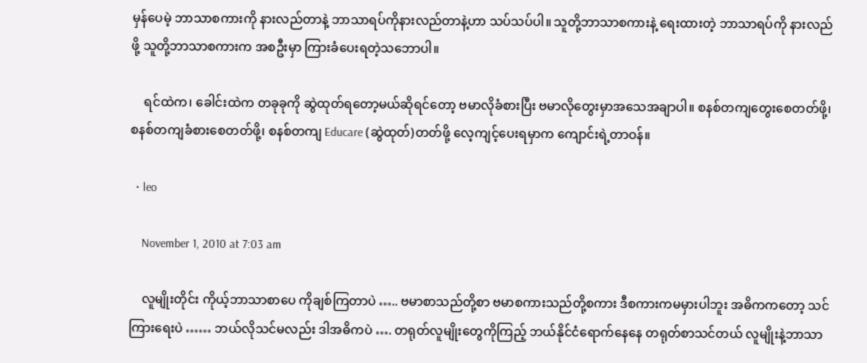မှန်ပေမဲ့ ဘာသာစကားကို နားလည်တာနဲ့ ဘာသာရပ်ကိုနားလည်တာနဲ့ဟာ သပ်သပ်ပါ။ သူတို့ဘာသာစကားနဲ့ ရေးထားတဲ့ ဘာသာရပ်ကို နားလည်ဖို့ သူတို့ဘာသာစကားက အစဦးမှာ ကြားခံပေးရတဲ့သဘောပါ။

    ရင်ထဲက၊ ခေါင်းထဲက တခုခုကို ဆွဲထုတ်ရတော့မယ်ဆိုရင်တော့ ဗမာလိုခံစားပြီး ဗမာလိုတွေးမှာအသေအချာပါ။ စနစ်တကျတွေးစေတတ်ဖို့၊ စနစ်တကျခံစားစေတတ်ဖို့၊ စနစ်တကျ Educare (ဆွဲထုတ်)တတ်ဖို့ လေ့ကျင့်ပေးရမှာက ကျောင်းရဲ့တာဝန်။

  • leo

    November 1, 2010 at 7:03 am

    လူမျိုးတိုင်း ကိုယ့်ဘာသာစာပေ ကိုချစ်ကြတာပဲ ….. ဗမာစာသည်တို့စာ ဗမာစကားသည်တို့စကား ဒီစကားကမမှားပါဘူး အဓိကကတော့ သင်ကြားရေးပဲ …… ဘယ်လိုသင်မလည်း ဒါအဓိကပဲ …. တရုတ်လူမျိုးတွေကိုကြည့် ဘယ်နိုင်ငံရောက်နေနေ တရုတ်စာသင်တယ် လူမျိုးနဲ့ဘာသာ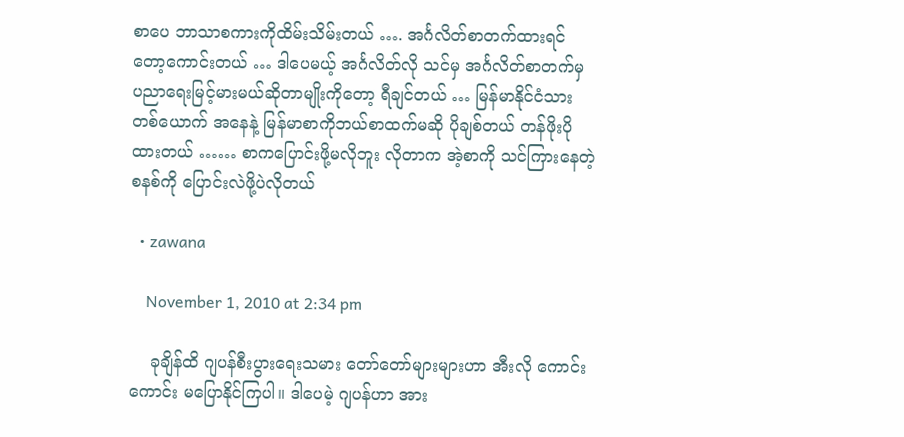စာပေ ဘာသာစကားကိုထိမ်းသိမ်းတယ် …. အင်္ဂလိတ်စာတက်ထားရင်တော့ကောင်းတယ် … ဒါပေမယ့် အင်္ဂလိတ်လို သင်မှ အင်္ဂလိတ်စာတက်မှ ပညာရေးမြင့်မားမယ်ဆိုတာမျိုးကိုတော့ ရီချင်တယ် … မြန်မာနိုင်ငံသားတစ်ယောက် အနေနဲ့ မြန်မာစာကိုဘယ်စာထက်မဆို ပိုချစ်တယ် တန်ဖိုးပိုထားတယ် …… စာကပြောင်းဖို့မလိုဘူး လိုတာက အဲ့စာကို သင်ကြားနေတဲ့စနစ်ကို ပြောင်းလဲဖို့ပဲလိုတယ်

  • zawana

    November 1, 2010 at 2:34 pm

    ခုချိန်ထိ ဂျပန်စီးပွားရေးသမား တော်တော်များများဟာ အီးလို ကောင်းကောင်း မပြောနိုင်ကြပါ။ ဒါပေမဲ့ ဂျပန်ဟာ အား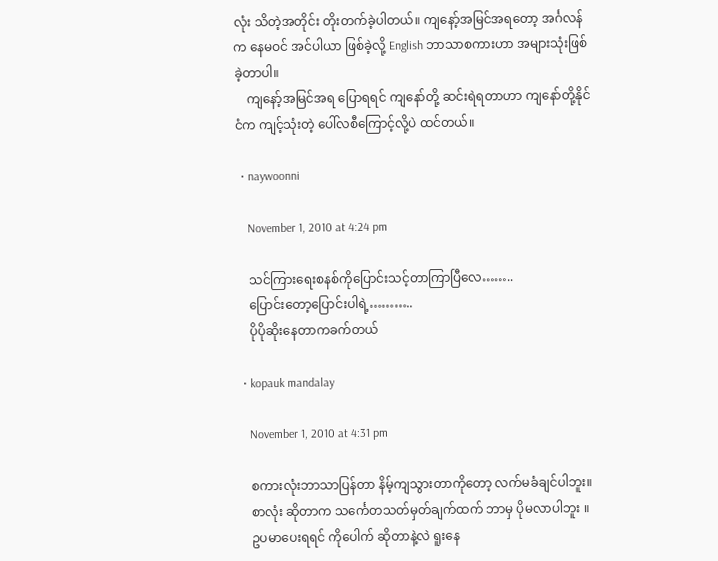လုံး သိတဲ့အတိုင်း တိုးတက်ခဲ့ပါတယ်။ ကျနော့်အမြင်အရတော့ အင်္ဂလန်က နေမဝင် အင်ပါယာ ဖြစ်ခဲ့လို့ English ဘာသာစကားဟာ အများသုံးဖြစ်ခဲ့တာပါ။
    ကျနော့်အမြင်အရ ပြောရရင် ကျနော်တို့ ဆင်းရဲရတာဟာ ကျနော်တို့နိုင်ငံက ကျင့်သုံးတဲ့ ပေါ်လစီကြောင့်လို့ပဲ ထင်တယ်။

  • naywoonni

    November 1, 2010 at 4:24 pm

    သင်ကြားရေးစနစ်ကိုပြောင်းသင့်တာကြာပြီလေ……..
    ပြောင်းတော့ပြောင်းပါရဲ့………..
    ပိုပိုဆိုးနေတာကခက်တယ်

  • kopauk mandalay

    November 1, 2010 at 4:31 pm

    စကားလုံးဘာသာပြန်တာ နိမ့်ကျသွားတာကိုတော့ လက်မခံချင်ပါဘူး။
    စာလုံး ဆိုတာက သင်္ကေတသတ်မှတ်ချက်ထက် ဘာမှ ပိုမလာပါဘူး ။
    ဥပမာပေးရရင် ကိုပေါက် ဆိုတာနဲ့လဲ ရူးနေ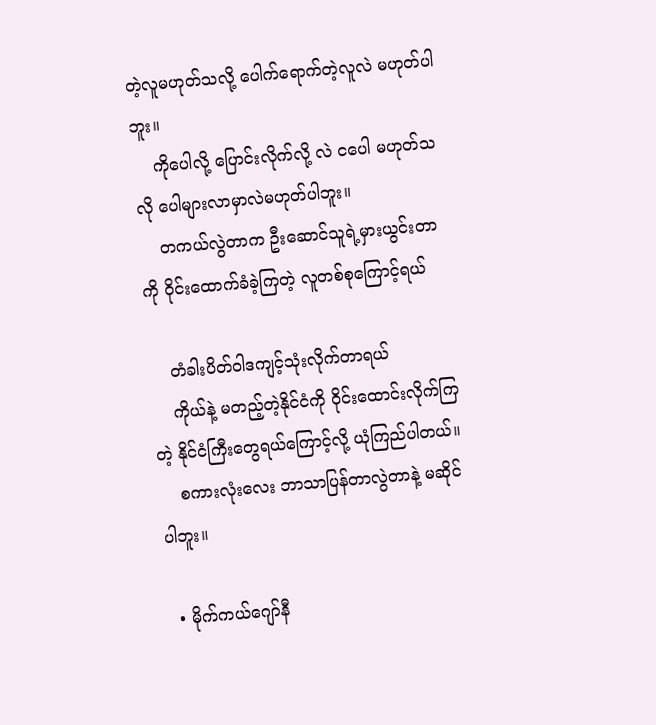တဲ့လူမဟုတ်သလို့ ပေါက်ရောက်တဲ့လူလဲ မဟုတ်ပါဘူး။
    ကိုပေါလို့ ပြောင်းလိုက်လို့ လဲ ငပေါ မဟုတ်သလို ပေါများလာမှာလဲမဟုတ်ပါဘူး။
    တကယ်လွဲတာက ဦးဆောင်သူရဲ့မှားယွင်းတာကို ဝိုင်းထောက်ခံခဲ့ကြတဲ့ လူတစ်စုကြောင့်ရယ်

    တံခါးပိတ်ဝါဒကျင့်သုံးလိုက်တာရယ်
    ကိုယ်နဲ့ မတည့်တဲ့နိုင်ငံကို ဝိုင်းထောင်းလိုက်ကြတဲ့ နိုင်ငံကြီးတွေရယ်ကြောင့်လို့ ယုံကြည်ပါတယ်။
    စကားလုံးလေး ဘာသာပြန်တာလွဲတာနဲ့ မဆိုင်ပါဘူး။

  • မိုက်ကယ်ဂျော်နီ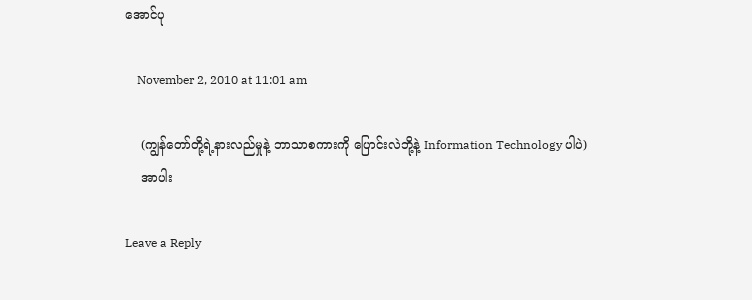အောင်ပု

    November 2, 2010 at 11:01 am

    (ကျွန်တော်တို့ရဲ့နားလည်မှုနဲ့ ဘာသာစကားကို ပြောင်းလဲဘို့နဲ့ Information Technology ပါပဲ)
    အာပါး

Leave a Reply